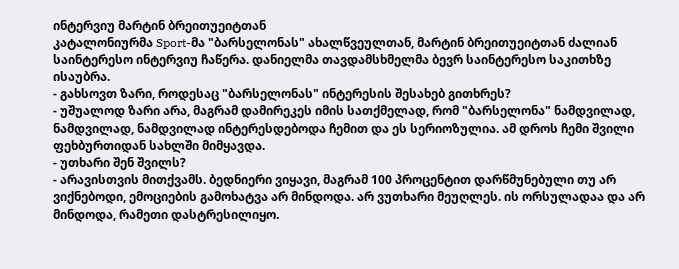ინტერვიუ მარტინ ბრეითუეიტთან
კატალონიურმა Sport-მა "ბარსელონას" ახალწვეულთან, მარტინ ბრეითუეიტთან ძალიან საინტერესო ინტერვიუ ჩაწერა. დანიელმა თავდამსხმელმა ბევრ საინტერესო საკითხზე ისაუბრა.
- გახსოვთ ზარი, როდესაც "ბარსელონას" ინტერესის შესახებ გითხრეს?
- უშუალოდ ზარი არა, მაგრამ დამირეკეს იმის სათქმელად, რომ "ბარსელონა" ნამდვილად, ნამდვილად, ნამდვილად ინტერესდებოდა ჩემით და ეს სერიოზულია. ამ დროს ჩემი შვილი ფეხბურთიდან სახლში მიმყავდა.
- უთხარი შენ შვილს?
- არავისთვის მითქვამს. ბედნიერი ვიყავი, მაგრამ 100 პროცენტით დარწმუნებული თუ არ ვიქნებოდი, ემოციების გამოხატვა არ მინდოდა. არ ვუთხარი მეუღლეს. ის ორსულადაა და არ მინდოდა, რამეთი დასტრესილიყო.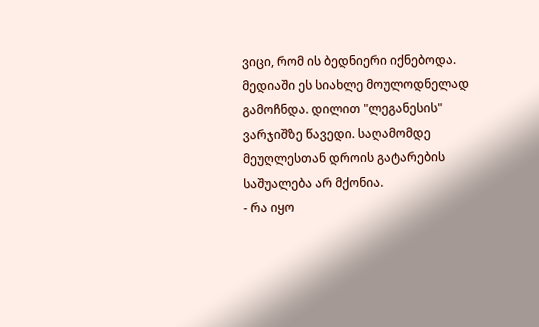ვიცი, რომ ის ბედნიერი იქნებოდა. მედიაში ეს სიახლე მოულოდნელად გამოჩნდა. დილით "ლეგანესის" ვარჯიშზე წავედი. საღამომდე მეუღლესთან დროის გატარების საშუალება არ მქონია.
- რა იყო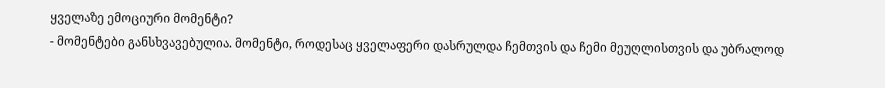ყველაზე ემოციური მომენტი?
- მომენტები განსხვავებულია. მომენტი, როდესაც ყველაფერი დასრულდა ჩემთვის და ჩემი მეუღლისთვის და უბრალოდ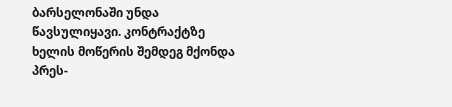ბარსელონაში უნდა წავსულიყავი. კონტრაქტზე ხელის მოწერის შემდეგ მქონდა პრეს-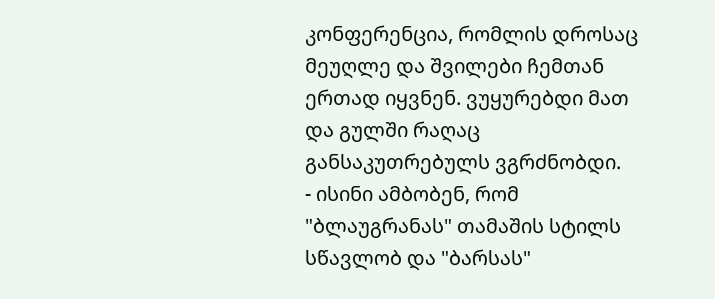კონფერენცია, რომლის დროსაც მეუღლე და შვილები ჩემთან ერთად იყვნენ. ვუყურებდი მათ და გულში რაღაც განსაკუთრებულს ვგრძნობდი.
- ისინი ამბობენ, რომ "ბლაუგრანას" თამაშის სტილს სწავლობ და "ბარსას"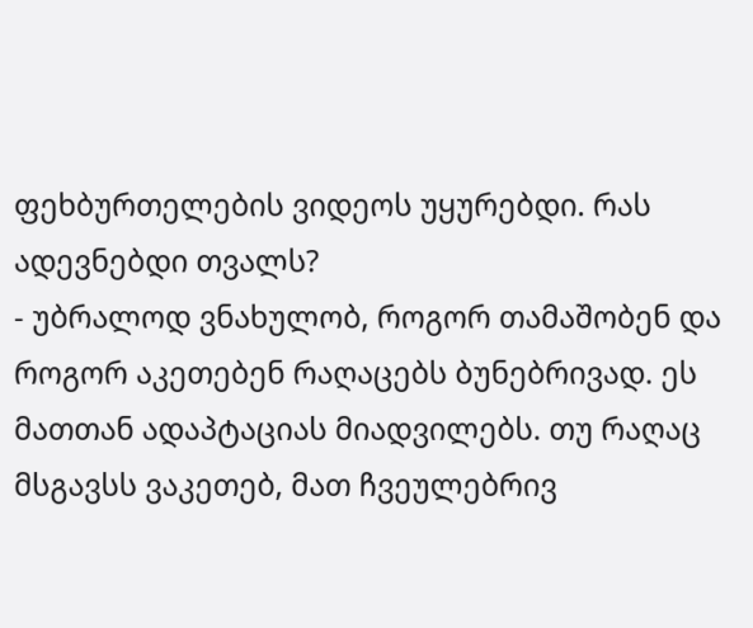ფეხბურთელების ვიდეოს უყურებდი. რას ადევნებდი თვალს?
- უბრალოდ ვნახულობ, როგორ თამაშობენ და როგორ აკეთებენ რაღაცებს ბუნებრივად. ეს მათთან ადაპტაციას მიადვილებს. თუ რაღაც მსგავსს ვაკეთებ, მათ ჩვეულებრივ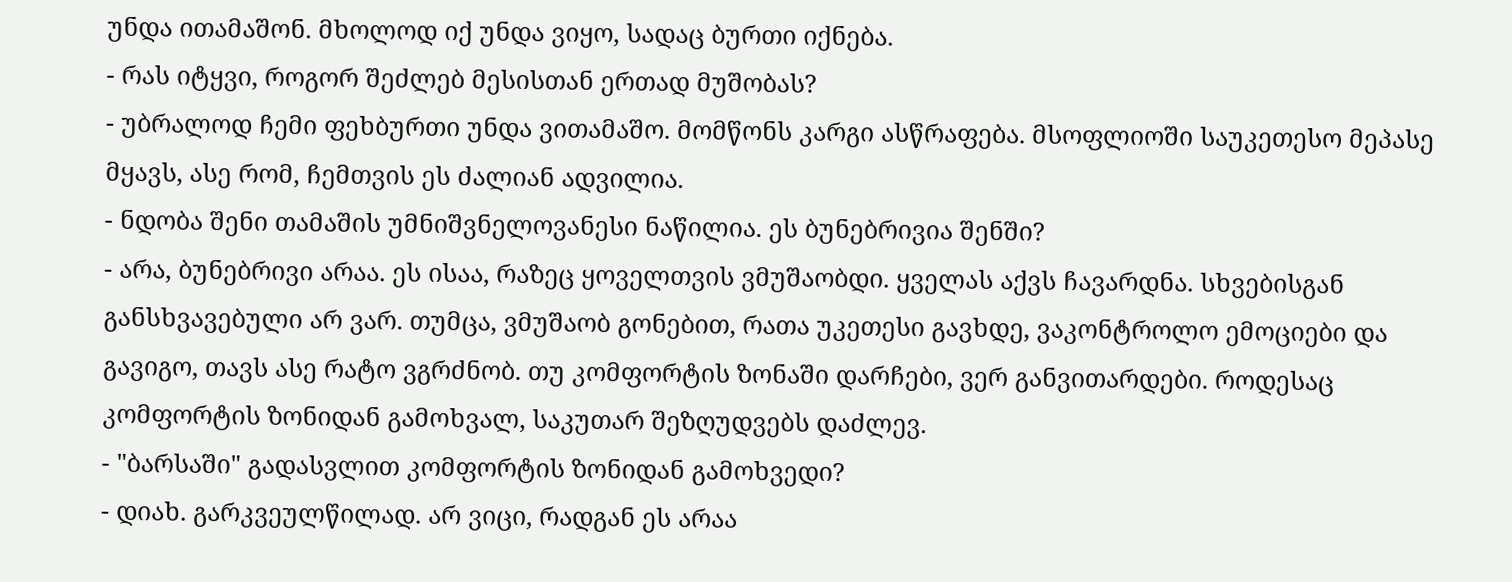უნდა ითამაშონ. მხოლოდ იქ უნდა ვიყო, სადაც ბურთი იქნება.
- რას იტყვი, როგორ შეძლებ მესისთან ერთად მუშობას?
- უბრალოდ ჩემი ფეხბურთი უნდა ვითამაშო. მომწონს კარგი ასწრაფება. მსოფლიოში საუკეთესო მეპასე მყავს, ასე რომ, ჩემთვის ეს ძალიან ადვილია.
- ნდობა შენი თამაშის უმნიშვნელოვანესი ნაწილია. ეს ბუნებრივია შენში?
- არა, ბუნებრივი არაა. ეს ისაა, რაზეც ყოველთვის ვმუშაობდი. ყველას აქვს ჩავარდნა. სხვებისგან განსხვავებული არ ვარ. თუმცა, ვმუშაობ გონებით, რათა უკეთესი გავხდე, ვაკონტროლო ემოციები და გავიგო, თავს ასე რატო ვგრძნობ. თუ კომფორტის ზონაში დარჩები, ვერ განვითარდები. როდესაც კომფორტის ზონიდან გამოხვალ, საკუთარ შეზღუდვებს დაძლევ.
- "ბარსაში" გადასვლით კომფორტის ზონიდან გამოხვედი?
- დიახ. გარკვეულწილად. არ ვიცი, რადგან ეს არაა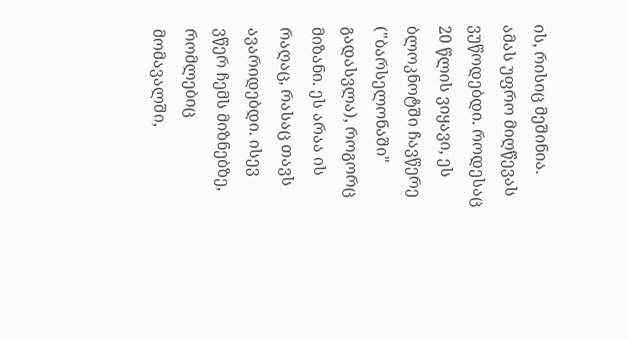ის, რისიც მეშინია. ამას უფრო მიღწევას ვუწოდებდი. როდესაც 20 წლის ვიყავი, ეს ბლოკნოტში ჩავწერე ("ბარსელონაში" გადასვლა), როგორც მიზანი. ეს არაა ის რაღაც, რასაც თავს ავარიდებდი. ისევ ვწერ ჩემს მიზნებზე, რომლებიც მომავალში,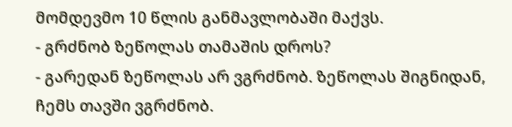მომდევმო 10 წლის განმავლობაში მაქვს.
- გრძნობ ზეწოლას თამაშის დროს?
- გარედან ზეწოლას არ ვგრძნობ. ზეწოლას შიგნიდან, ჩემს თავში ვგრძნობ.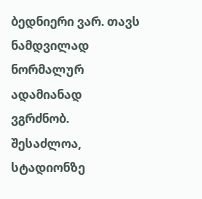ბედნიერი ვარ. თავს ნამდვილად ნორმალურ ადამიანად ვგრძნობ. შესაძლოა, სტადიონზე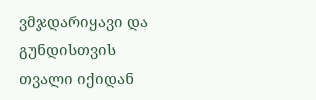ვმჯდარიყავი და გუნდისთვის თვალი იქიდან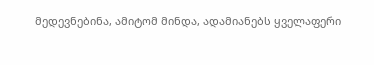მედევნებინა, ამიტომ მინდა, ადამიანებს ყველაფერი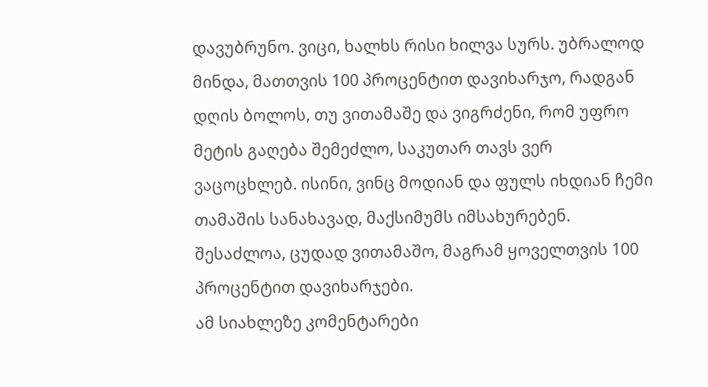დავუბრუნო. ვიცი, ხალხს რისი ხილვა სურს. უბრალოდ მინდა, მათთვის 100 პროცენტით დავიხარჯო, რადგან დღის ბოლოს, თუ ვითამაშე და ვიგრძენი, რომ უფრო მეტის გაღება შემეძლო, საკუთარ თავს ვერ ვაცოცხლებ. ისინი, ვინც მოდიან და ფულს იხდიან ჩემი თამაშის სანახავად, მაქსიმუმს იმსახურებენ. შესაძლოა, ცუდად ვითამაშო, მაგრამ ყოველთვის 100 პროცენტით დავიხარჯები.
ამ სიახლეზე კომენტარები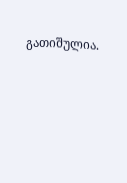გათიშულია.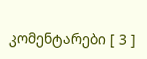კომენტარები [ 3 ]